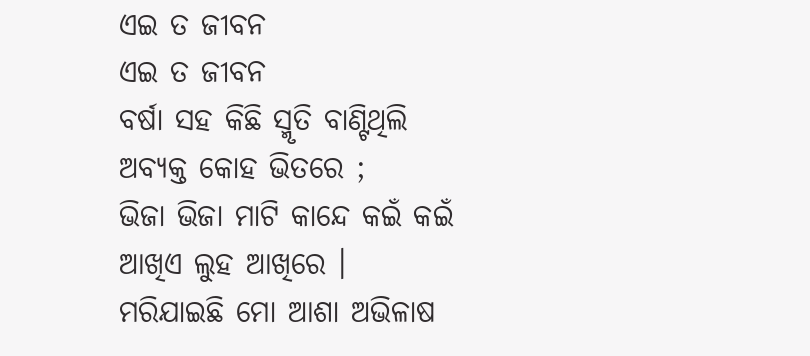ଏଇ ତ ଜୀବନ
ଏଇ ତ ଜୀବନ
ବର୍ଷା ସହ କିଛି ସ୍ମୃତି ବାଣ୍ଟିଥିଲି
ଅବ୍ୟକ୍ତ କୋହ ଭିତରେ ;
ଭିଜା ଭିଜା ମାଟି କାନ୍ଦେ କଇଁ କଇଁ
ଆଖିଏ ଲୁହ ଆଖିରେ ।
ମରିଯାଇଛି ମୋ ଆଶା ଅଭିଳାଷ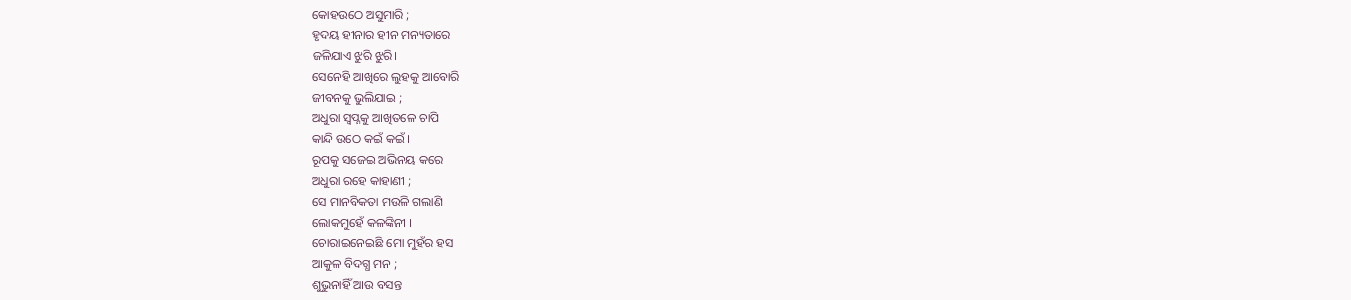କୋହଉଠେ ଅସୁମାରି ;
ହୃଦୟ ହୀନାର ହୀନ ମନ୍ୟତାରେ
ଜଳିଯାଏ ଝୁରି ଝୁରି।
ସେନେହି ଆଖିରେ ଲୁହକୁ ଆବୋରି
ଜୀବନକୁ ଭୁଲିଯାଇ ;
ଅଧୁରା ସ୍ୱପ୍ନକୁ ଆଖିତଳେ ଚାପି
କାନ୍ଦି ଉଠେ କଇଁ କଇଁ ।
ରୂପକୁ ସଜେଇ ଅଭିନୟ କରେ
ଅଧୁରା ରହେ କାହାଣୀ ;
ସେ ମାନବିକତା ମଉଳି ଗଲାଣି
ଲୋକମୁହେଁ କଳଙ୍କିନୀ ।
ଚୋରାଇନେଇଛି ମୋ ମୁହଁର ହସ
ଆକୁଳ ବିଦଗ୍ଧ ମନ ;
ଶୁଭୁନାହିଁ ଆଉ ବସନ୍ତ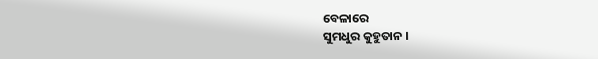ବେଳାରେ
ସୁମଧୁର କୁହୁତାନ ।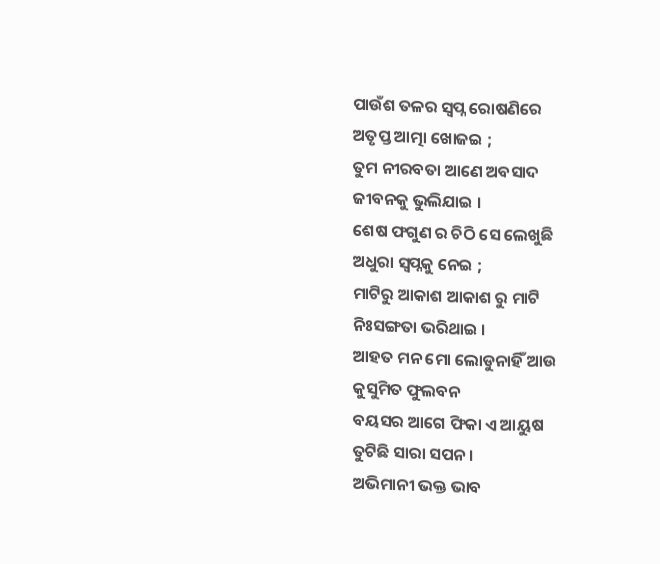ପାଉଁଶ ତଳର ସ୍ବପ୍ନ ରୋଷଣିରେ
ଅତୃପ୍ତ ଆତ୍ମା ଖୋଜଇ ;
ତୁମ ନୀରବତା ଆଣେ ଅବସାଦ
ଜୀବନକୁ ଭୁଲିଯାଇ ।
ଶେଷ ଫଗୁଣ ର ଚିଠି ସେ ଲେଖୁଛି
ଅଧୁରା ସ୍ୱପ୍ନକୁ ନେଇ ;
ମାଟିରୁ ଆକାଶ ଆକାଶ ରୁ ମାଟି
ନିଃସଙ୍ଗତା ଭରିଥାଇ ।
ଆହତ ମନ ମୋ ଲୋଡୁନାହିଁ ଆଉ
କୁସୁମିତ ଫୁଲବନ
ବୟସର ଆଗେ ଫିକା ଏ ଆୟୁଷ
ତୁଟିଛି ସାରା ସପନ ।
ଅଭିମାନୀ ଭକ୍ତ ଭାବ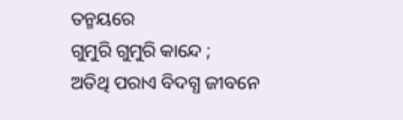ତନ୍ମୟରେ
ଗୁମୁରି ଗୁମୁରି କାନ୍ଦେ ;
ଅତିଥି ପରାଏ ବିଦଗ୍ଧ ଜୀବନେ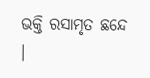ଭକ୍ତି ରସାମୃତ ଛନ୍ଦେ ।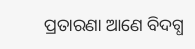ପ୍ରତାରଣା ଆଣେ ବିଦଗ୍ଧ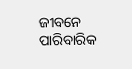ଜୀବନେ
ପାରିବାରିକ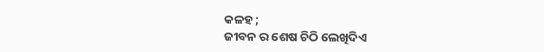କଳହ ;
ଜୀବନ ର ଶେଷ ଚିଠି ଲେଖିଦିଏ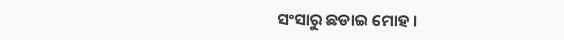ସଂସାରୁ ଛଡାଇ ମୋହ ।